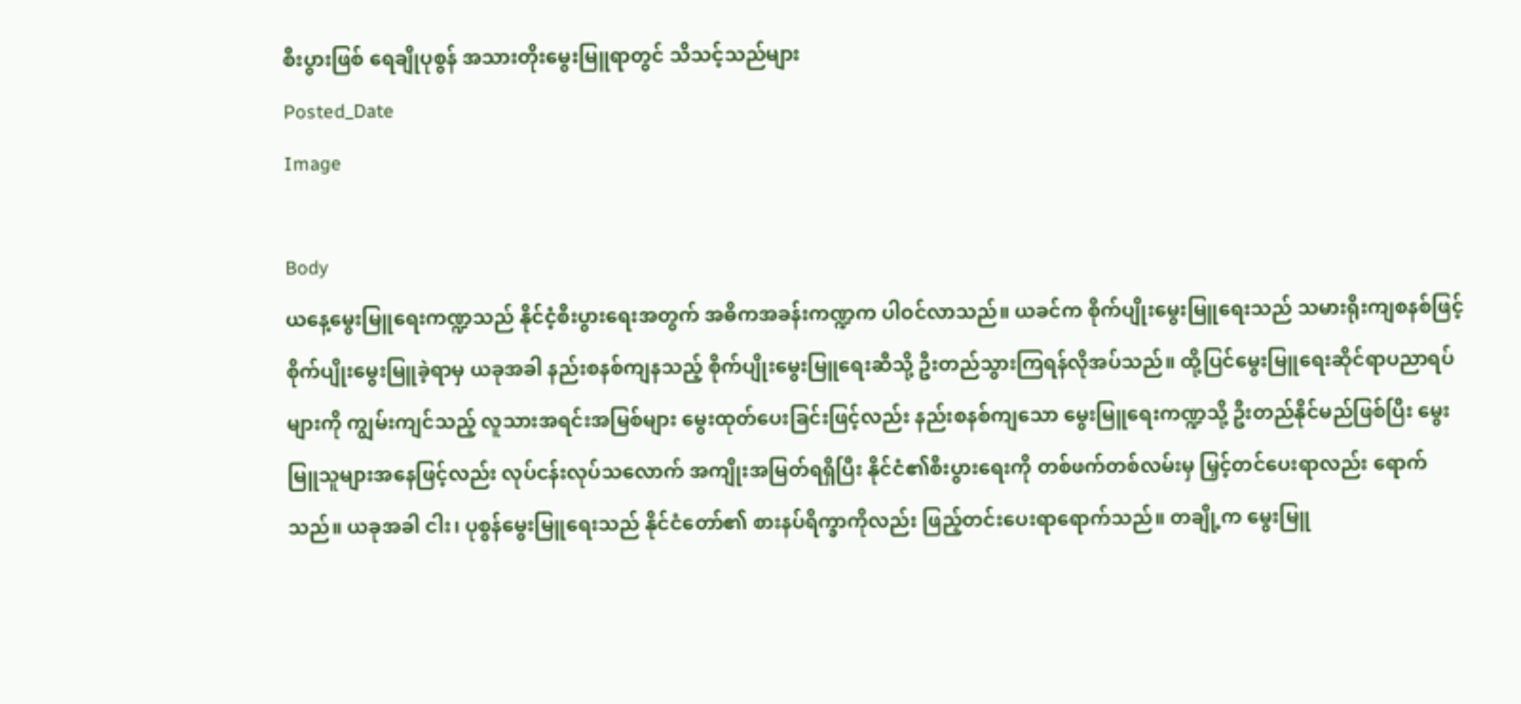စီးပွားဖြစ် ရေချိုပုစွန် အသားတိုးမွေးမြူရာတွင် သိသင့်သည်များ
Posted_Date
Image

Body
ယနေ့မွေးမြူရေးကဏ္ဍသည် နိုင်ငံ့စီးပွားရေးအတွက် အဓိကအခန်းကဏ္ဍက ပါဝင်လာသည်။ ယခင်က စိုက်ပျိုးမွေးမြူရေးသည် သမားရိုးကျစနစ်ဖြင့် စိုက်ပျိုးမွေးမြူခဲ့ရာမှ ယခုအခါ နည်းစနစ်ကျနသည့် စိုက်ပျိုးမွေးမြူရေးဆီသို့ ဦးတည်သွားကြရန်လိုအပ်သည်။ ထို့ပြင်မွေးမြူရေးဆိုင်ရာပညာရပ်များကို ကျွမ်းကျင်သည့် လူသားအရင်းအမြစ်များ မွေးထုတ်ပေးခြင်းဖြင့်လည်း နည်းစနစ်ကျသော မွေးမြူရေးကဏ္ဍသို့ ဦးတည်နိုင်မည်ဖြစ်ပြီး မွေးမြူသူများအနေဖြင့်လည်း လုပ်ငန်းလုပ်သလောက် အကျိုးအမြတ်ရရှိပြီး နိုင်ငံ၏စီးပွားရေးကို တစ်ဖက်တစ်လမ်းမှ မြှင့်တင်ပေးရာလည်း ရောက်သည်။ ယခုအခါ ငါး၊ ပုစွန်မွေးမြူရေးသည် နိုင်ငံတော်၏ စားနပ်ရိက္ခာကိုလည်း ဖြည့်တင်းပေးရာရောက်သည်။ တချို့က မွေးမြူ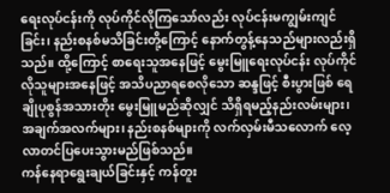ရေးလုပ်ငန်းကို လုပ်ကိုင်လိုကြသော်လည်း လုပ်ငန်းမကျွမ်းကျင်ခြင်း၊ နည်းစနစ်မသိခြင်းတို့ကြောင့် နောက်တွန့်နေသည်များလည်းရှိသည်။ ထို့ကြောင့် စာရေးသူအနေဖြင့် မွေးမြူရေးလုပ်ငန်း လုပ်ကိုင်လိုသူများအနေဖြင့် အသိပညာရစေလိုသော ဆန္ဒဖြင့် စီးပွားဖြစ် ရေချိုပုစွန်အသားတိုး မွေးမြူမည်ဆိုလျှင် သိရှိရမည့်နည်းလမ်းများ၊ အချက်အလက်များ၊ နည်းစနစ်များကို လက်လှမ်းမီသလောက် လေ့လာတင်ပြပေးသွားမည်ဖြစ်သည်။
ကန်နေရာရွေးချယ်ခြင်းနှင့် ကန်တူး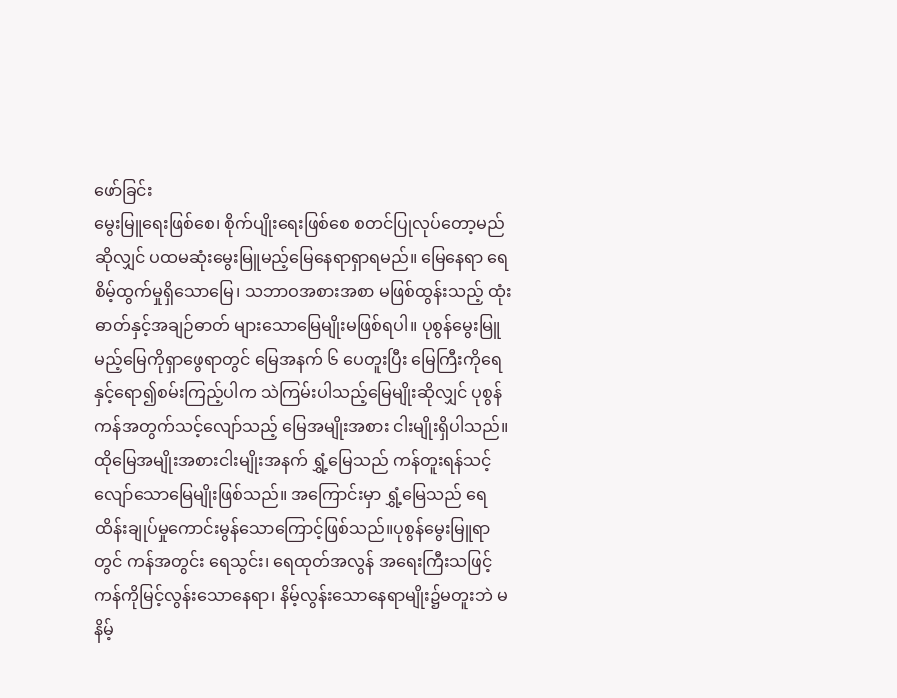ဖော်ခြင်း
မွေးမြူရေးဖြစ်စေ၊ စိုက်ပျိုးရေးဖြစ်စေ စတင်ပြုလုပ်တော့မည်ဆိုလျှင် ပထမဆုံးမွေးမြူမည့်မြေနေရာရှာရမည်။ မြေနေရာ ရေစိမ့်ထွက်မှုရှိသောမြေ၊ သဘာဝအစားအစာ မဖြစ်ထွန်းသည့် ထုံးဓာတ်နှင့်အချဉ်ဓာတ် များသောမြေမျိုးမဖြစ်ရပါ။ ပုစွန်မွေးမြူမည့်မြေကိုရှာဖွေရာတွင် မြေအနက် ၆ ပေတူးပြီး မြေကြီးကိုရေနှင့်ရော၍စမ်းကြည့်ပါက သဲကြမ်းပါသည့်မြေမျိုးဆိုလျှင် ပုစွန်ကန်အတွက်သင့်လျော်သည့် မြေအမျိုးအစား ငါးမျိုးရှိပါသည်။ ထိုမြေအမျိုးအစားငါးမျိုးအနက် ရွှံ့မြေသည် ကန်တူးရန်သင့်လျော်သောမြေမျိုးဖြစ်သည်။ အကြောင်းမှာ ရွှံ့မြေသည် ရေထိန်းချုပ်မှုကောင်းမွန်သောကြောင့်ဖြစ်သည်။ပုစွန်မွေးမြူရာတွင် ကန်အတွင်း ရေသွင်း၊ ရေထုတ်အလွန် အရေးကြီးသဖြင့် ကန်ကိုမြင့်လွန်းသောနေရာ၊ နိမ့်လွန်းသောနေရာမျိုး၌မတူးဘဲ မနိမ့်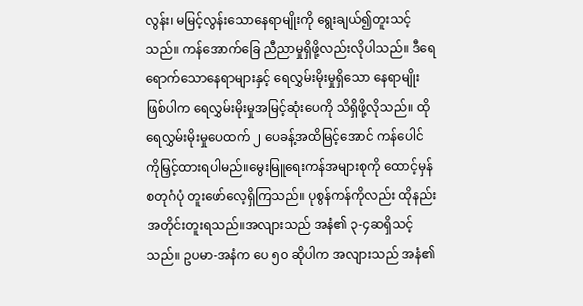လွန်း၊ မမြင့်လွန်းသောနေရာမျိုးကို ရွေးချယ်၍တူးသင့်သည်။ ကန်အောက်ခြေ ညီညာမှုရှိဖို့လည်းလိုပါသည်။ ဒီရေရောက်သောနေရာများနှင့် ရေလွှမ်းမိုးမှုရှိသော နေရာမျိုးဖြစ်ပါက ရေလွှမ်းမိုးမှုအမြင့်ဆုံးပေကို သိရှိဖို့လိုသည်။ ထိုရေလွှမ်းမိုးမှုပေထက် ၂ ပေခန့်အထိမြင့်အောင် ကန်ပေါင်ကိုမြှင့်ထားရပါမည်။မွေးမြူရေးကန်အများစုကို ထောင့်မှန်စတုဂံပုံ တူးဖော်လေ့ရှိကြသည်။ ပုစွန်ကန်ကိုလည်း ထိုနည်းအတိုင်းတူးရသည်။အလျားသည် အနံ၏ ၃-၄ဆရှိသင့်သည်။ ဥပမာ-အနံက ပေ ၅၀ ဆိုပါက အလျားသည် အနံ၏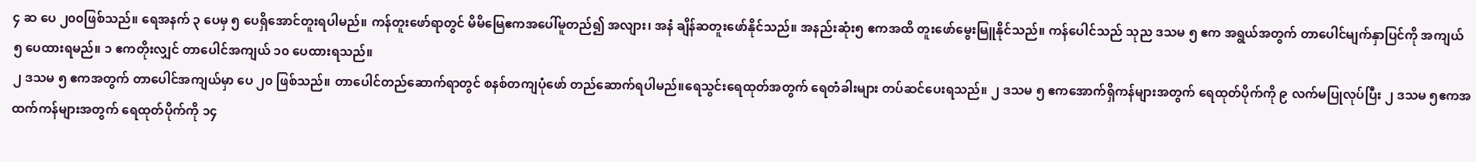၄ ဆ ပေ ၂၀၀ဖြစ်သည်။ ရေအနက် ၃ ပေမှ ၅ ပေရှိအောင်တူးရပါမည်။ ကန်တူးဖော်ရာတွင် မိမိမြေဧကအပေါ်မူတည်၍ အလျား၊ အနံ ချိန်ဆတူးဖော်နိုင်သည်။ အနည်းဆုံး၅ ဧကအထိ တူးဖော်မွေးမြူနိုင်သည်။ ကန်ပေါင်သည် သုည ဒသမ ၅ ဧက အရွယ်အတွက် တာပေါင်မျက်နှာပြင်ကို အကျယ် ၅ ပေထားရမည်။ ၁ ဧကတိုးလျှင် တာပေါင်အကျယ် ၁၀ ပေထားရသည်။
၂ ဒသမ ၅ ဧကအတွက် တာပေါင်အကျယ်မှာ ပေ ၂၀ ဖြစ်သည်။ တာပေါင်တည်ဆောက်ရာတွင် စနစ်တကျပုံဖော် တည်ဆောက်ရပါမည်။ရေသွင်းရေထုတ်အတွက် ရေတံခါးများ တပ်ဆင်ပေးရသည်။ ၂ ဒသမ ၅ ဧကအောက်ရှိကန်များအတွက် ရေထုတ်ပိုက်ကို ၉ လက်မပြုလုပ်ပြီး ၂ ဒသမ ၅ဧကအထက်ကန်များအတွက် ရေထုတ်ပိုက်ကို ၁၄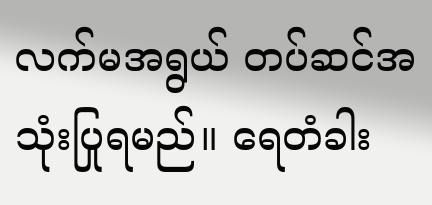လက်မအရွယ် တပ်ဆင်အသုံးပြုရမည်။ ရေတံခါး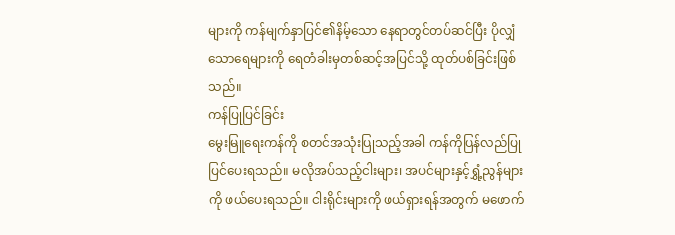များကို ကန်မျက်နှာပြင်၏နိမ့်သော နေရာတွင်တပ်ဆင်ပြီး ပိုလျှံသောရေများကို ရေတံခါးမှတစ်ဆင့်အပြင်သို့ ထုတ်ပစ်ခြင်းဖြစ်သည်။
ကန်ပြုပြင်ခြင်း
မွေးမြူရေးကန်ကို စတင်အသုံးပြုသည့်အခါ ကန်ကိုပြန်လည်ပြုပြင်ပေးရသည်။ မလိုအပ်သည့်ငါးများ၊ အပင်များနှင့်ရွှံ့ညွန်များကို ဖယ်ပေးရသည်။ ငါးရိုင်းများကို ဖယ်ရှားရန်အတွက် မဖောက်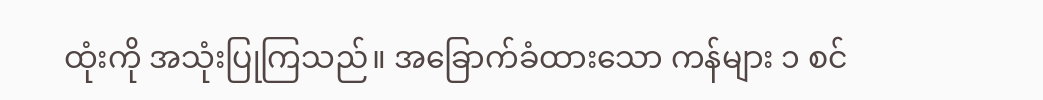ထုံးကို အသုံးပြုကြသည်။ အခြောက်ခံထားသော ကန်များ ၁ စင်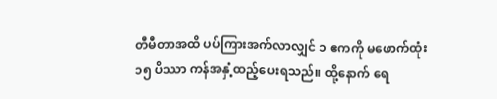တီမီတာအထိ ပပ်ကြားအက်လာလျှင် ၁ ဧကကို မဖောက်ထုံး ၁၅ ပိဿာ ကန်အနှံ့ထည့်ပေးရသည်။ ထို့နောက် ရေ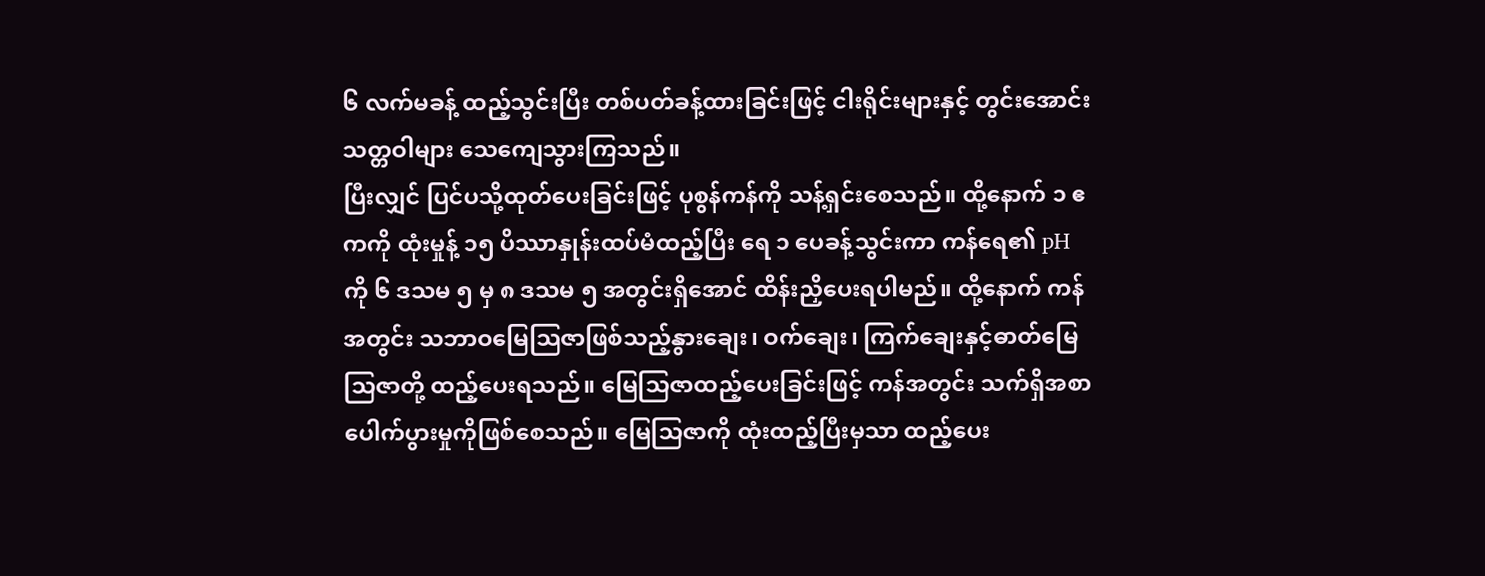၆ လက်မခန့် ထည့်သွင်းပြီး တစ်ပတ်ခန့်ထားခြင်းဖြင့် ငါးရိုင်းများနှင့် တွင်းအောင်းသတ္တဝါများ သေကျေသွားကြသည်။
ပြီးလျှင် ပြင်ပသို့ထုတ်ပေးခြင်းဖြင့် ပုစွန်ကန်ကို သန့်ရှင်းစေသည်။ ထို့နောက် ၁ ဧကကို ထုံးမှုန့် ၁၅ ပိဿာနှုန်းထပ်မံထည့်ပြီး ရေ ၁ ပေခန့်သွင်းကာ ကန်ရေ၏ pH ကို ၆ ဒသမ ၅ မှ ၈ ဒသမ ၅ အတွင်းရှိအောင် ထိန်းညှိပေးရပါမည်။ ထို့နောက် ကန်အတွင်း သဘာဝမြေသြဇာဖြစ်သည့်နွားချေး၊ ဝက်ချေး၊ ကြက်ချေးနှင့်ဓာတ်မြေသြဇာတို့ ထည့်ပေးရသည်။ မြေသြဇာထည့်ပေးခြင်းဖြင့် ကန်အတွင်း သက်ရှိအစာပေါက်ပွားမှုကိုဖြစ်စေသည်။ မြေသြဇာကို ထုံးထည့်ပြီးမှသာ ထည့်ပေး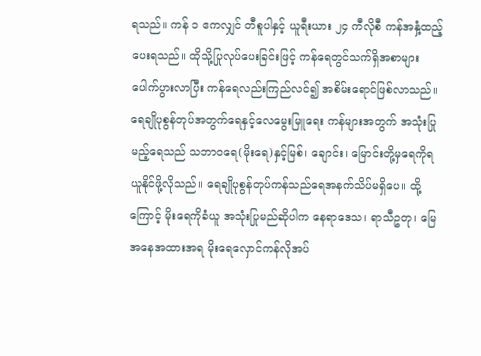ရသည်။ ကန် ၁ ဧကလျှင် တီစူပါနှင့် ယူရီးယား ၂၄ ကီလိုစီ ကန်အနှံ့ထည့်ပေးရသည်။ ထိုသို့ပြုလုပ်ပေးခြင်းဖြင့် ကန်ရေတွင်သက်ရှိအစာများ ပေါက်ပွားလာပြီး ကန်ရေလည်းကြည်လင်၍ အစိမ်းရောင်ဖြစ်လာသည်။
ရေချိုပုစွန်တုပ်အတွက်ရေနှင့်လေမွေးမြူရေး ကန်များအတွက် အသုံးပြုမည့်ရေသည် သဘာဝရေ(မိုးရေ)နှင့်မြစ်၊ ချောင်း၊ မြောင်းတို့မှရေကိုရယူနိုင်ဖို့လိုသည်။ ရေချိုပုစွန်တုပ်ကန်သည်ရေအနက်သိပ်မရှိပေ။ ထို့ကြောင့် မိုးရေကိုခံယူ အသုံးပြုမည်ဆိုပါက နေရာဒေသ၊ ရာသီဥတု၊ မြေအနေအထားအရ မိုးရေလှောင်ကန်လိုအပ်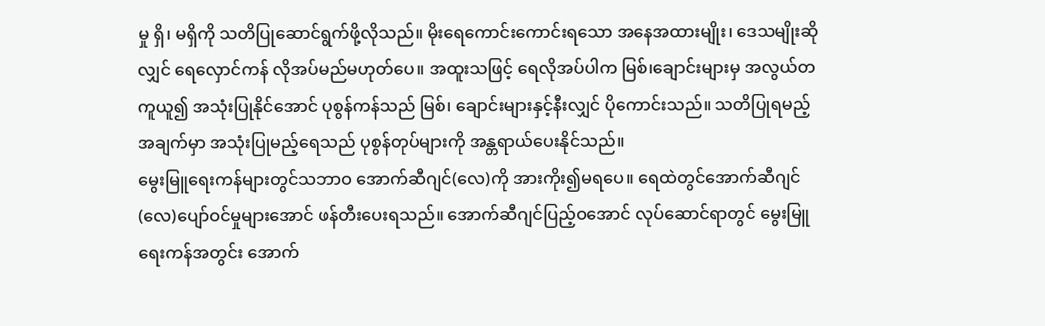မှု ရှိ၊ မရှိကို သတိပြုဆောင်ရွက်ဖို့လိုသည်။ မိုးရေကောင်းကောင်းရသော အနေအထားမျိုး၊ ဒေသမျိုးဆိုလျှင် ရေလှောင်ကန် လိုအပ်မည်မဟုတ်ပေ။ အထူးသဖြင့် ရေလိုအပ်ပါက မြစ်၊ချောင်းများမှ အလွယ်တကူယူ၍ အသုံးပြုနိုင်အောင် ပုစွန်ကန်သည် မြစ်၊ ချောင်းများနှင့်နီးလျှင် ပိုကောင်းသည်။ သတိပြုရမည့်အချက်မှာ အသုံးပြုမည့်ရေသည် ပုစွန်တုပ်များကို အန္တရာယ်ပေးနိုင်သည်။
မွေးမြူရေးကန်များတွင်သဘာဝ အောက်ဆီဂျင်(လေ)ကို အားကိုး၍မရပေ။ ရေထဲတွင်အောက်ဆီဂျင်(လေ)ပျော်ဝင်မှုများအောင် ဖန်တီးပေးရသည်။ အောက်ဆီဂျင်ပြည့်ဝအောင် လုပ်ဆောင်ရာတွင် မွေးမြူရေးကန်အတွင်း အောက်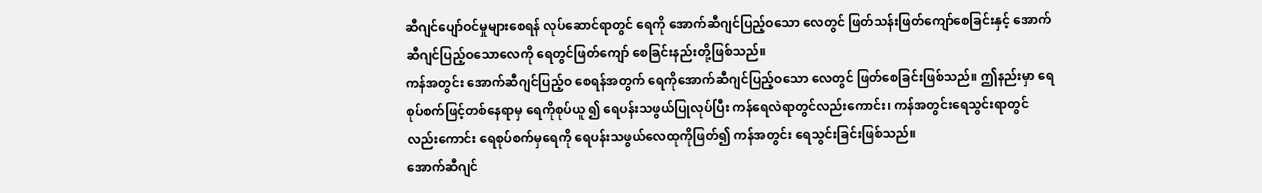ဆီဂျင်ပျော်ဝင်မှုများစေရန် လုပ်ဆောင်ရာတွင် ရေကို အောက်ဆီဂျင်ပြည့်ဝသော လေတွင် ဖြတ်သန်းဖြတ်ကျော်စေခြင်းနှင့် အောက်ဆီဂျင်ပြည့်ဝသောလေကို ရေတွင်ဖြတ်ကျော် စေခြင်းနည်းတို့ဖြစ်သည်။
ကန်အတွင်း အောက်ဆီဂျင်ပြည့်ဝ စေရန်အတွက် ရေကိုအောက်ဆီဂျင်ပြည့်ဝသော လေတွင် ဖြတ်စေခြင်းဖြစ်သည်။ ဤနည်းမှာ ရေစုပ်စက်ဖြင့်တစ်နေရာမှ ရေကိုစုပ်ယူ ၍ ရေပန်းသဖွယ်ပြုလုပ်ပြီး ကန်ရေလဲရာတွင်လည်းကောင်း၊ ကန်အတွင်းရေသွင်းရာတွင် လည်းကောင်း ရေစုပ်စက်မှရေကို ရေပန်းသဖွယ်လေထုကိုဖြတ်၍ ကန်အတွင်း ရေသွင်းခြင်းဖြစ်သည်။
အောက်ဆီဂျင်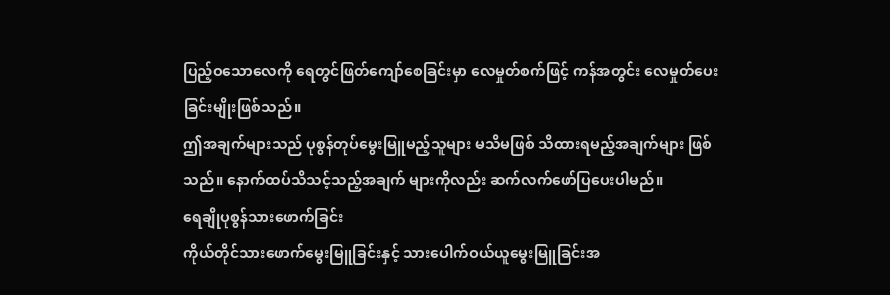ပြည့်ဝသောလေကို ရေတွင်ဖြတ်ကျော်စေခြင်းမှာ လေမှုတ်စက်ဖြင့် ကန်အတွင်း လေမှုတ်ပေးခြင်းမျိုးဖြစ်သည်။
ဤအချက်များသည် ပုစွန်တုပ်မွေးမြူမည့်သူများ မသိမဖြစ် သိထားရမည့်အချက်များ ဖြစ်သည်။ နောက်ထပ်သိသင့်သည့်အချက် များကိုလည်း ဆက်လက်ဖော်ပြပေးပါမည်။
ရေချိုပုစွန်သားဖောက်ခြင်း
ကိုယ်တိုင်သားဖောက်မွေးမြူခြင်းနှင့် သားပေါက်ဝယ်ယူမွေးမြူခြင်းအ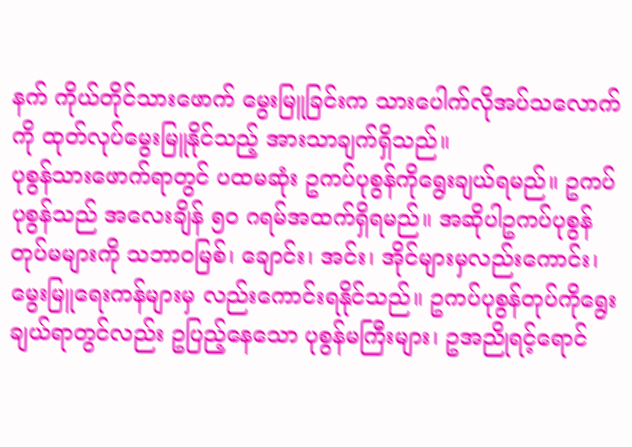နက် ကိုယ်တိုင်သားဖောက် မွေးမြူခြင်းက သားပေါက်လိုအပ်သလောက်ကို ထုတ်လုပ်မွေးမြူနိုင်သည့် အားသာချက်ရှိသည်။
ပုစွန်သားဖောက်ရာတွင် ပထမဆုံး ဥကပ်ပုစွန်ကိုရွေးချယ်ရမည်။ ဥကပ်ပုစွန်သည် အလေးချိန် ၅၀ ဂရမ်အထက်ရှိရမည်။ အဆိုပါဥကပ်ပုစွန်တုပ်မများကို သဘာဝမြစ်၊ ချောင်း၊ အင်း၊ အိုင်များမှလည်းကောင်း၊ မွေးမြူရေးကန်များမှ လည်းကောင်းရနိုင်သည်။ ဥကပ်ပုစွန်တုပ်ကိုရွေးချယ်ရာတွင်လည်း ဥပြည့်နေသော ပုစွန်မကြီးများ၊ ဥအညိုရင့်ရောင်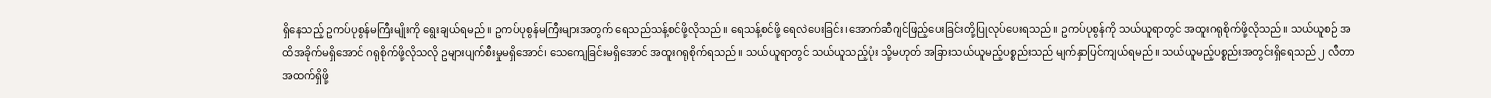ရှိနေသည့် ဥကပ်ပုစွန်မကြီးမျိုးကို ရွေးချယ်ရမည်။ ဥကပ်ပုစွန်မကြီးများအတွက် ရေသည်သန့်စင်ဖို့လိုသည်။ ရေသန့်စင်ဖို့ ရေလဲပေးခြင်း၊အောက်ဆီဂျင်ဖြည့်ပေးခြင်းတို့ပြုလုပ်ပေးရသည်။ ဥကပ်ပုစွန်ကို သယ်ယူရာတွင် အထူးဂရုစိုက်ဖို့လိုသည်။ သယ်ယူစဉ် အထိအခိုက်မရှိအောင် ဂရုစိုက်ဖို့လိုသလို ဥများပျက်စီးမှုမရှိအောင်၊ သေကျေခြင်းမရှိအောင် အထူးဂရုစိုက်ရသည်။ သယ်ယူရာတွင် သယ်ယူသည့်ပုံး သို့မဟုတ် အခြားသယ်ယူမည့်ပစ္စည်းသည် မျက်နှာပြင်ကျယ်ရမည်။ သယ်ယူမည့်ပစ္စည်းအတွင်းရှိရေသည် ၂ လီတာအထက်ရှိဖို့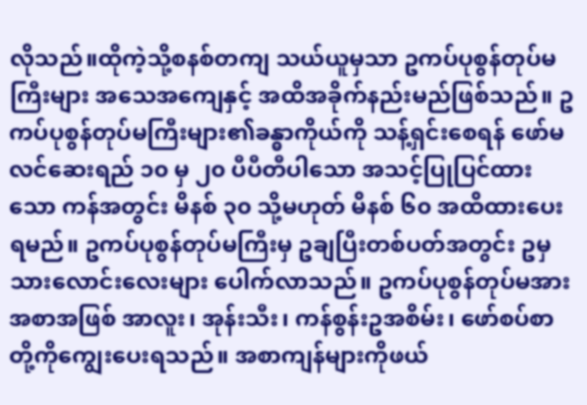လိုသည်။ထိုကဲ့သို့စနစ်တကျ သယ်ယူမှသာ ဥကပ်ပုစွန်တုပ်မကြီးများ အသေအကျေနှင့် အထိအခိုက်နည်းမည်ဖြစ်သည်။ ဥကပ်ပုစွန်တုပ်မကြီးများ၏ခန္ဓာကိုယ်ကို သန့်ရှင်းစေရန် ဖော်မလင်ဆေးရည် ၁၀ မှ ၂၀ ပီပီတီပါသော အသင့်ပြုပြင်ထားသော ကန်အတွင်း မိနစ် ၃၀ သို့မဟုတ် မိနစ် ၆၀ အထိထားပေးရမည်။ ဥကပ်ပုစွန်တုပ်မကြီးမှ ဥချပြီးတစ်ပတ်အတွင်း ဥမှသားလောင်းလေးများ ပေါက်လာသည်။ ဥကပ်ပုစွန်တုပ်မအား အစာအဖြစ် အာလူး၊ အုန်းသီး၊ ကန်စွန်းဥအစိမ်း၊ ဖော်စပ်စာတို့ကိုကျွေးပေးရသည်။ အစာကျန်များကိုဖယ်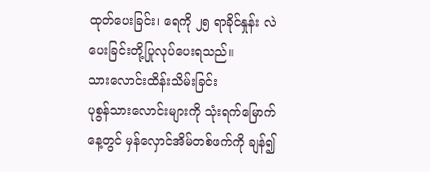ထုတ်ပေးခြင်း၊ ရေကို ၂၅ ရာခိုင်နှုန်း လဲပေးခြင်းတို့ပြုလုပ်ပေးရသည်။
သားလောင်းထိန်းသိမ်းခြင်း
ပုစွန်သားလောင်းများကို သုံးရက်မြောက်နေ့တွင် မှန်လှောင်အိမ်တစ်ဖက်ကို ချန်၍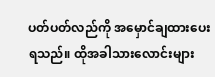ပတ်ပတ်လည်ကို အမှောင်ချထားပေးရသည်။ ထိုအခါသားလောင်းများ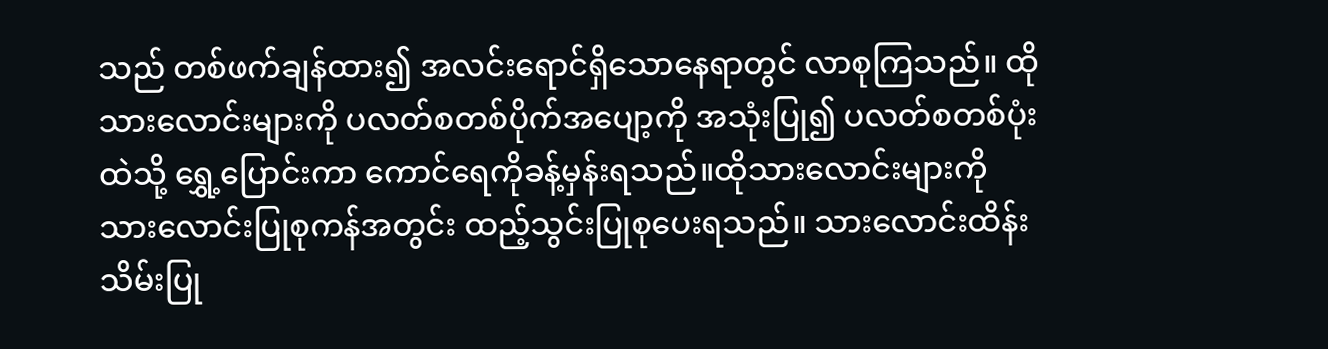သည် တစ်ဖက်ချန်ထား၍ အလင်းရောင်ရှိသောနေရာတွင် လာစုကြသည်။ ထိုသားလောင်းများကို ပလတ်စတစ်ပိုက်အပျော့ကို အသုံးပြု၍ ပလတ်စတစ်ပုံးထဲသို့ ရွှေ့ပြောင်းကာ ကောင်ရေကိုခန့်မှန်းရသည်။ထိုသားလောင်းများကို သားလောင်းပြုစုကန်အတွင်း ထည့်သွင်းပြုစုပေးရသည်။ သားလောင်းထိန်းသိမ်းပြု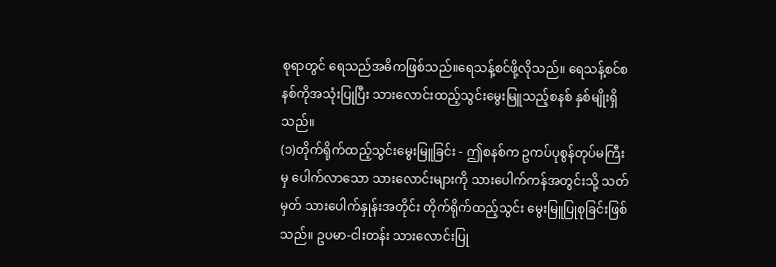စုရာတွင် ရေသည်အဓိကဖြစ်သည်။ရေသန့်စင်ဖို့လိုသည်။ ရေသန့်စင်စနစ်ကိုအသုံးပြုပြီး သားလောင်းထည့်သွင်းမွေးမြူသည့်စနစ် နှစ်မျိုးရှိသည်။
(၁)တိုက်ရိုက်ထည့်သွင်းမွေးမြူခြင်း - ဤစနစ်က ဥကပ်ပုစွန်တုပ်မကြီးမှ ပေါက်လာသော သားလောင်းများကို သားပေါက်ကန်အတွင်းသို့ သတ်မှတ် သားပေါက်နှုန်းအတိုင်း တိုက်ရိုက်ထည့်သွင်း မွေးမြူပြုစုခြင်းဖြစ်သည်။ ဥပမာ-ငါးတန်း သားလောင်းပြု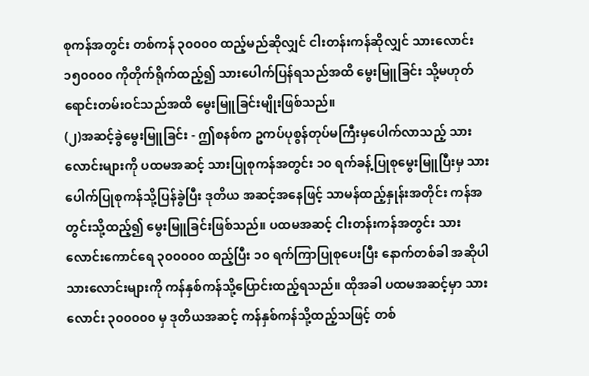စုကန်အတွင်း တစ်ကန် ၃၀၀၀၀ ထည့်မည်ဆိုလျှင် ငါးတန်းကန်ဆိုလျှင် သားလောင်း ၁၅၀၀၀၀ ကိုတိုက်ရိုက်ထည့်၍ သားပေါက်ပြန်ရသည်အထိ မွေးမြူခြင်း သို့မဟုတ် ရောင်းတမ်းဝင်သည်အထိ မွေးမြူခြင်းမျိုးဖြစ်သည်။
(၂)အဆင့်ခွဲမွေးမြူခြင်း - ဤစနစ်က ဥကပ်ပုစွန်တုပ်မကြီးမှပေါက်လာသည့် သားလောင်းများကို ပထမအဆင့် သားပြုစုကန်အတွင်း ၁၀ ရက်ခန့်ပြုစုမွေးမြူပြီးမှ သားပေါက်ပြုစုကန်သို့ပြန်ခွဲပြီး ဒုတိယ အဆင့်အနေဖြင့် သာမန်ထည့်နှုန်းအတိုင်း ကန်အတွင်းသို့ထည့်၍ မွေးမြူခြင်းဖြစ်သည်။ ပထမအဆင့် ငါးတန်းကန်အတွင်း သားလောင်းကောင်ရေ ၃၀၀၀၀၀ ထည့်ပြီး ၁၀ ရက်ကြာပြုစုပေးပြီး နောက်တစ်ခါ အဆိုပါသားလောင်းများကို ကန်နှစ်ကန်သို့ပြောင်းထည့်ရသည်။ ထိုအခါ ပထမအဆင့်မှာ သားလောင်း ၃၀၀၀၀၀ မှ ဒုတိယအဆင့် ကန်နှစ်ကန်သို့ထည့်သဖြင့် တစ်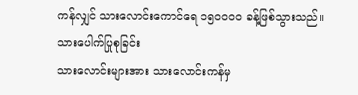ကန်လျှင် သားလောင်းကောင်ရေ ၁၅၀၀၀၀ ခန့်ဖြစ်သွားသည်။
သားပေါက်ပြုစုခြင်း
သားလောင်းများအား သားလောင်းကန်မှ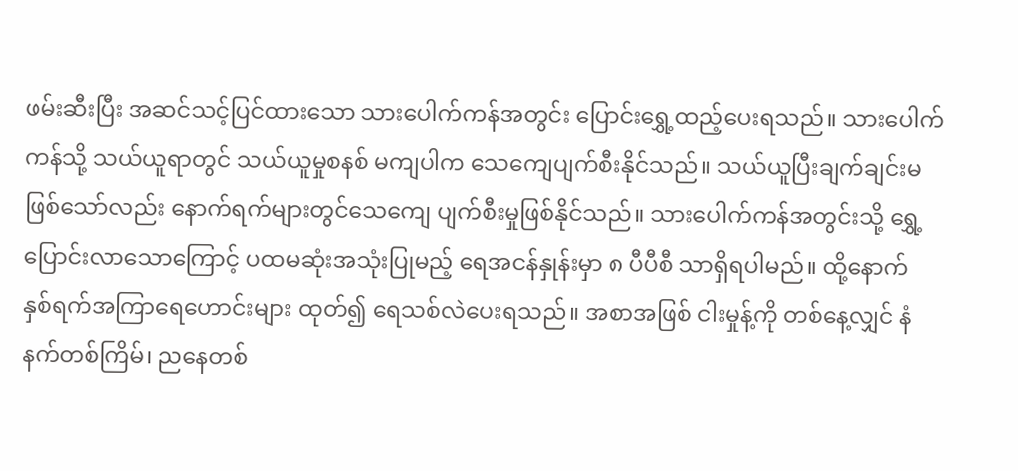ဖမ်းဆီးပြီး အဆင်သင့်ပြင်ထားသော သားပေါက်ကန်အတွင်း ပြောင်းရွှေ့ထည့်ပေးရသည်။ သားပေါက်ကန်သို့ သယ်ယူရာတွင် သယ်ယူမှုစနစ် မကျပါက သေကျေပျက်စီးနိုင်သည်။ သယ်ယူပြီးချက်ချင်းမဖြစ်သော်လည်း နောက်ရက်များတွင်သေကျေ ပျက်စီးမှုဖြစ်နိုင်သည်။ သားပေါက်ကန်အတွင်းသို့ ရွှေ့ပြောင်းလာသောကြောင့် ပထမဆုံးအသုံးပြုမည့် ရေအငန်နှုန်းမှာ ၈ ပီပီစီ သာရှိရပါမည်။ ထို့နောက် နှစ်ရက်အကြာရေဟောင်းများ ထုတ်၍ ရေသစ်လဲပေးရသည်။ အစာအဖြစ် ငါးမှုန့်ကို တစ်နေ့လျှင် နံနက်တစ်ကြိမ်၊ ညနေတစ်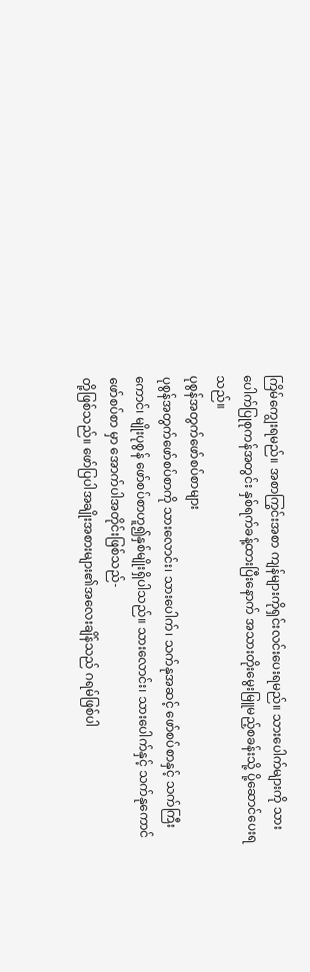ကြိမ်ကျွေးရမည်။ အစာကြွင်းအစာ ကျန်များကိုရှင်းလင်းပေးရမည်။ သားပေါက်များကို သားပေါက်ပြုစုကန်အတွင်း နှစ်ရက်ခန့်ထားပြီးနောက် အသားတိုးမွေးမြူမည့်စခန်းသို့ ပို့ဆောင်ပေးရသည်။
ပုစွန်အတွက်ဖော်စပ်စာများ
ပုစွန်အတွက်ဖော်စပ်စာကို သားလောင်း၊ သားပေါက်၊ သက်နုအဆင့် ဖော်စပ်စာနှင့် သက်ကြီးကောင်၊ မျိုးပုစွန် ဖော်စပ်စာဟူ၍နှစ်မျိုးရှိပါသည်။ သားလောင်း၊ သားပေါက်နှင့် သက်နုကောင်ဖော်စပ်စာ မှာ အောက်ပါအတိုင်းဖြစ်သည်-
တို့ဖြစ်သည်။ ဖော်ပြပါအချိုးအစားများ၏အလေးချိန်သည် ဂရမ်ဖြစ်ပါ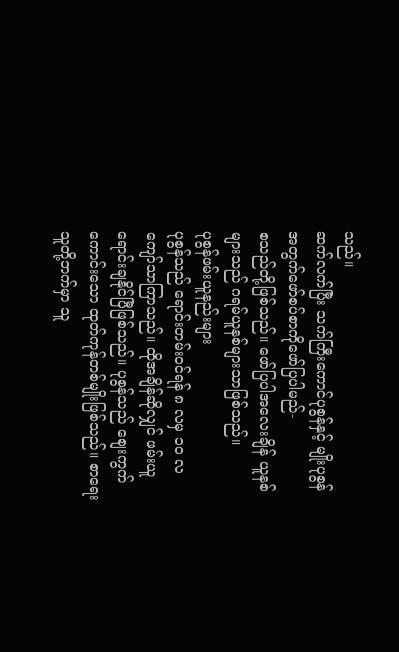သည်။
ဆက်လက်ပြီး သက်ကြီးကောင်ပုစွန်နှင့် မျိုးပုစွန်အတွက်ဖော်စပ်စာကိုဖော်ပြပါမည်-
စသည်တို့ဖြစ်သည်။ ဖော်ပြပါအလေးချိန် ယူနစ်များသည် ဂရမ်ယူနစ်များသာဖြစ်သည်။
ပုစွန်ဖမ်းယူနည်းများ
ပုစွန်သည် ရောင်းတမ်းဝင်ရန် ၈ လမှ ၁၀ လကျော်သာကြာသည်။ ထိုအချိန်ဆိုလျှင် ဖမ်းယူရောင်းချနိုင်ပြီဖြစ်သည်။ ပုစွန်သည် စျေးကွက်ကောင်းသော ထုတ်ကုန်တစ်မျိုးဖြစ်သည်။ စာရေးသူတို့ဘက်မှာ သူ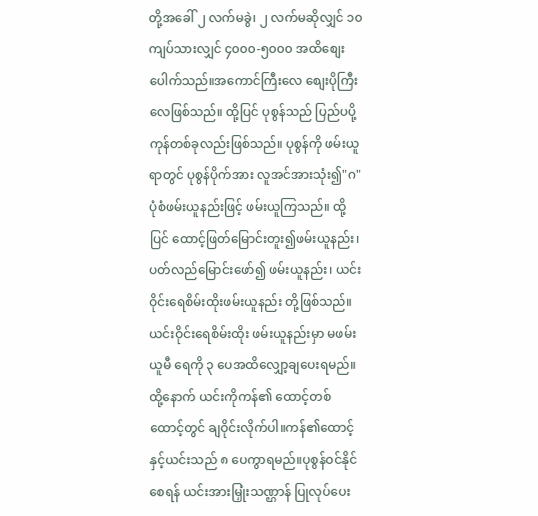တို့အခေါ် ၂ လက်မခွဲ၊ ၂ လက်မဆိုလျှင် ၁၀ ကျပ်သားလျှင် ၄၀၀၀-၅၀၀၀ အထိစျေးပေါက်သည်။အကောင်ကြီးလေ စျေးပိုကြီးလေဖြစ်သည်။ ထို့ပြင် ပုစွန်သည် ပြည်ပပို့ကုန်တစ်ခုလည်းဖြစ်သည်။ ပုစွန်ကို ဖမ်းယူရာတွင် ပုစွန်ပိုက်အား လူအင်အားသုံး၍"ဂ"ပုံစံဖမ်းယူနည်းဖြင့် ဖမ်းယူကြသည်။ ထို့ပြင် ထောင့်ဖြတ်မြောင်းတူး၍ဖမ်းယူနည်း၊ ပတ်လည်မြောင်းဖော်၍ ဖမ်းယူနည်း၊ ယင်းဝိုင်းရေစိမ်းထိုးဖမ်းယူနည်း တို့ဖြစ်သည်။ ယင်းဝိုင်းရေစိမ်းထိုး ဖမ်းယူနည်းမှာ မဖမ်းယူမီ ရေကို ၃ ပေအထိလျှော့ချပေးရမည်။ ထို့နောက် ယင်းကိုကန်၏ ထောင့်တစ်ထောင့်တွင် ချဝိုင်းလိုက်ပါ။ကန်၏ထောင့်နှင့်ယင်းသည် ၈ ပေကွာရမည်။ပုစွန်ဝင်နိုင်စေရန် ယင်းအားမြှုံးသဏ္ဌာန် ပြုလုပ်ပေး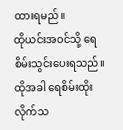ထားရမည်။
ထိုယင်းအဝင်သို့ ရေစိမ်းသွင်းပေးရသည်။ထိုအခါ ရေစိမ်းထိုးလိုက်သ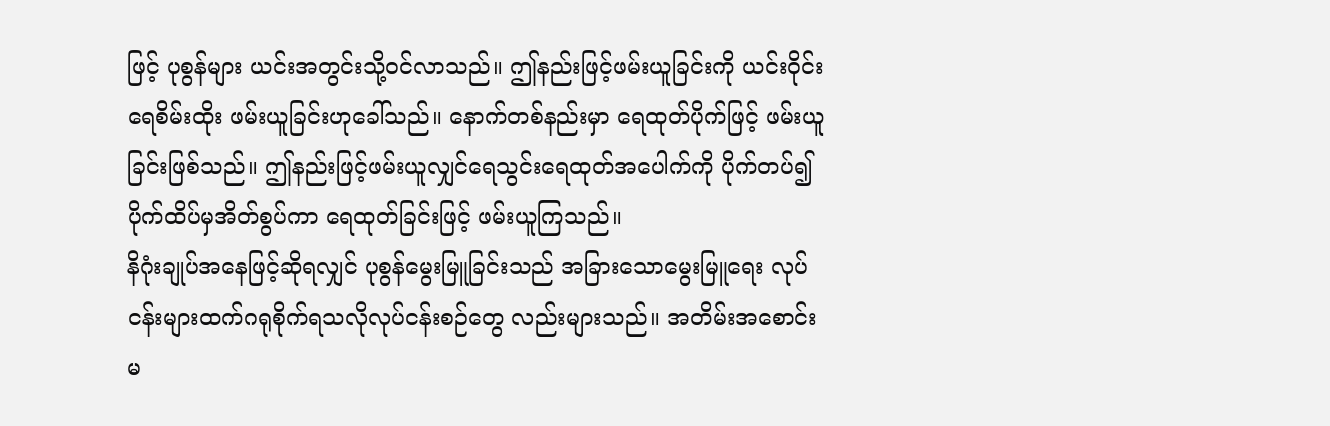ဖြင့် ပုစွန်များ ယင်းအတွင်းသို့ဝင်လာသည်။ ဤနည်းဖြင့်ဖမ်းယူခြင်းကို ယင်းဝိုင်းရေစိမ်းထိုး ဖမ်းယူခြင်းဟုခေါ်သည်။ နောက်တစ်နည်းမှာ ရေထုတ်ပိုက်ဖြင့် ဖမ်းယူခြင်းဖြစ်သည်။ ဤနည်းဖြင့်ဖမ်းယူလျှင်ရေသွင်းရေထုတ်အပေါက်ကို ပိုက်တပ်၍ ပိုက်ထိပ်မှအိတ်စွပ်ကာ ရေထုတ်ခြင်းဖြင့် ဖမ်းယူကြသည်။
နိဂုံးချုပ်အနေဖြင့်ဆိုရလျှင် ပုစွန်မွေးမြူခြင်းသည် အခြားသောမွေးမြူရေး လုပ်ငန်းများထက်ဂရုစိုက်ရသလိုလုပ်ငန်းစဉ်တွေ လည်းများသည်။ အတိမ်းအစောင်းမ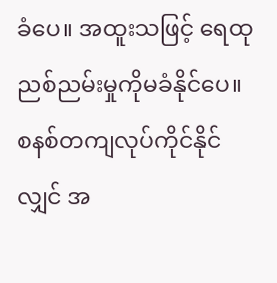ခံပေ။ အထူးသဖြင့် ရေထုညစ်ညမ်းမှုကိုမခံနိုင်ပေ။ စနစ်တကျလုပ်ကိုင်နိုင်လျှင် အ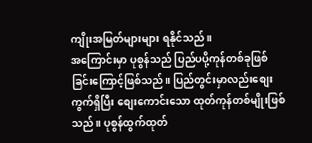ကျိုးအမြတ်များများ ရနိုင်သည်။
အကြောင်းမှာ ပုစွန်သည် ပြည်ပပို့ကုန်တစ်ခုဖြစ်ခြင်းကြောင့်ဖြစ်သည်။ ပြည်တွင်းမှာလည်းစျေးကွက်ရှိပြီး စျေးကောင်းသော ထုတ်ကုန်တစ်မျိုးဖြစ်သည်။ ပုစွန်ထွက်ထုတ်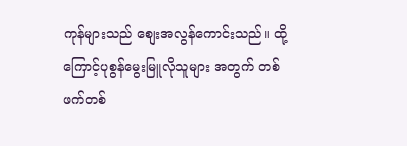ကုန်များသည် စျေးအလွန်ကောင်းသည်။ ထို့ကြောင့်ပုစွန်မွေးမြူလိုသူများ အတွက် တစ်ဖက်တစ်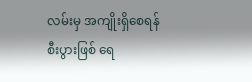လမ်းမှ အကျိုးရှိစေရန် စီးပွားဖြစ် ရေ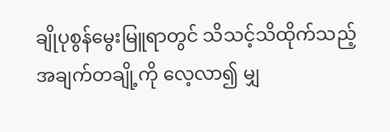ချိုပုစွန်မွေးမြူရာတွင် သိသင့်သိထိုက်သည့် အချက်တချို့ကို လေ့လာ၍ မျှ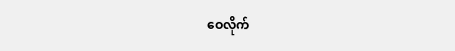ဝေလိုက်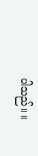ပါသည်။ ။